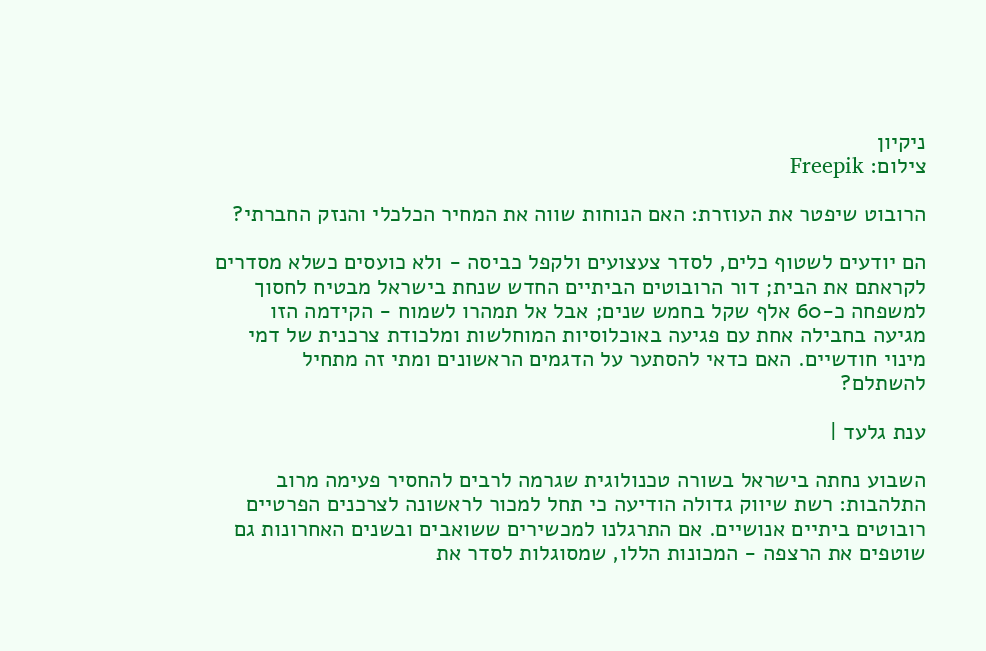ניקיון
צילום: Freepik

הרובוט שיפטר את העוזרת: האם הנוחות שווה את המחיר הכלכלי והנזק החברתי?

הם יודעים לשטוף כלים, לסדר צעצועים ולקפל כביסה - ולא כועסים כשלא מסדרים לקראתם את הבית; דור הרובוטים הביתיים החדש שנחת בישראל מבטיח לחסוך למשפחה כ-60 אלף שקל בחמש שנים; אבל אל תמהרו לשמוח - הקידמה הזו מגיעה בחבילה אחת עם פגיעה באוכלוסיות המוחלשות ומלכודת צרכנית של דמי מינוי חודשיים. האם כדאי להסתער על הדגמים הראשונים ומתי זה מתחיל להשתלם?

ענת גלעד |

השבוע נחתה בישראל בשורה טכנולוגית שגרמה לרבים להחסיר פעימה מרוב התלהבות: רשת שיווק גדולה הודיעה כי תחל למכור לראשונה לצרכנים הפרטיים רובוטים ביתיים אנושיים. אם התרגלנו למכשירים ששואבים ובשנים האחרונות גם שוטפים את הרצפה - המכונות הללו, שמסוגלות לסדר את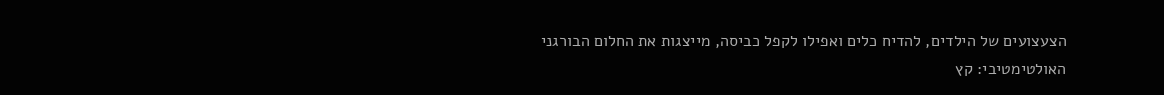הצעצועים של הילדים, להדיח כלים ואפילו לקפל כביסה, מייצגות את החלום הבורגני האולטימטיבי: קץ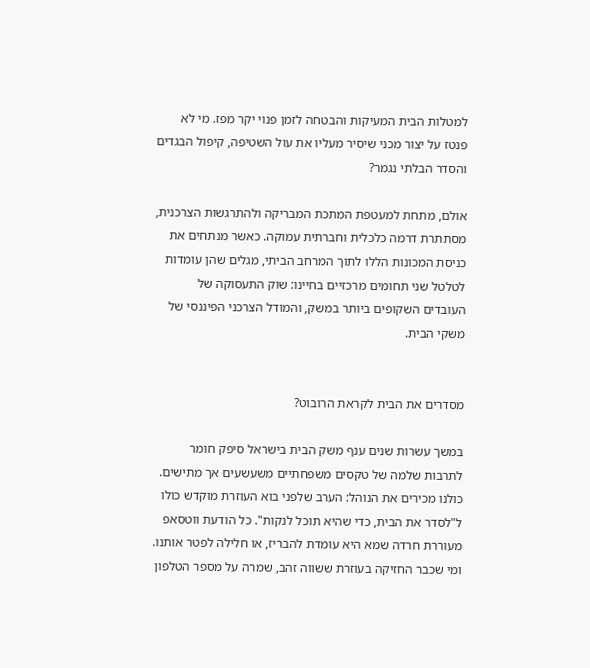למטלות הבית המעיקות והבטחה לזמן פנוי יקר מפז. מי לא פנטז על יצור מכני שיסיר מעליו את עול השטיפה, קיפול הבגדים והסדר הבלתי נגמר?

אולם, מתחת למעטפת המתכת המבריקה ולהתרגשות הצרכנית, מסתתרת דרמה כלכלית וחברתית עמוקה. כאשר מנתחים את כניסת המכונות הללו לתוך המרחב הביתי, מגלים שהן עומדות לטלטל שני תחומים מרכזיים בחיינו: שוק התעסוקה של העובדים השקופים ביותר במשק, והמודל הצרכני הפיננסי של משקי הבית.


מסדרים את הבית לקראת הרובוט?

במשך עשרות שנים ענף משק הבית בישראל סיפק חומר לתרבות שלמה של טקסים משפחתיים משעשעים אך מתישים. כולנו מכירים את הנוהל: הערב שלפני בוא העוזרת מוקדש כולו ל"לסדר את הבית, כדי שהיא תוכל לנקות". כל הודעת ווטסאפ מעוררת חרדה שמא היא עומדת להבריז, או חלילה לפטר אותנו. ומי שכבר החזיקה בעוזרת ששווה זהב, שמרה על מספר הטלפון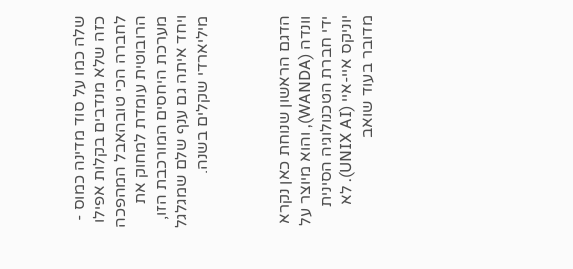שלה כמו על סוד מדינה כמוס - כזה שלא מנדבים בקלות אפילו לחברה הכי טובהאבל המהפכה הרובוטית עומדת למחוק את מערכת היחסים המורכבת הזו, ויחד איתה גם ענף שלם שמגלגל מיליארדי שקלים בשנה.



הדגם הראשון שנוחת כאן נקרא וונדה (WANDA), והוא מיוצר על ידי חברת הטכנולוגיה הסינית יוניקס איי-איי (UNIX AI). לא מדובר בעוד שואב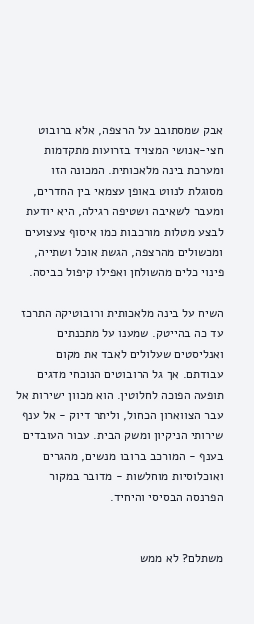אבק שמסתובב על הרצפה, אלא ברובוט חצי-אנושי המצויד בזרועות מתקדמות ומערכת בינה מלאכותית. המכונה הזו מסוגלת לנווט באופן עצמאי בין החדרים, ומעבר לשאיבה ושטיפה רגילה, היא יודעת לבצע מטלות מורכבות כמו איסוף צעצועים ומכשולים מהרצפה, הגשת אוכל ושתייה, פינוי כלים מהשולחן ואפילו קיפול כביסה.

השיח על בינה מלאכותית ורובוטיקה התרכז עד כה בהייטק. שמענו על מתכנתים ואנליסטים שעלולים לאבד את מקום עבודתם. אך גל הרובוטים הנוכחי מדגים תופעה הפוכה לחלוטין. הוא מכוון ישירות אל עבר הצווארון הכחול, וליתר דיוק - אל ענף שירותי הניקיון ומשק הבית. עבור העובדים בענף - המורכב ברובו מנשים, מהגרים ואוכלוסיות מוחלשות - מדובר במקור הפרנסה הבסיסי והיחיד.


משתלם? לא ממש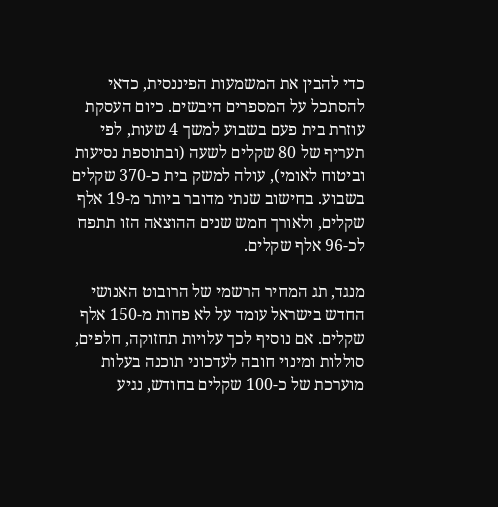כדי להבין את המשמעות הפיננסית, כדאי להסתכל על המספרים היבשים. כיום העסקת עוזרת בית פעם בשבוע למשך 4 שעות, לפי תעריף של 80 שקלים לשעה (ובתוספת נסיעות וביטוח לאומי), עולה למשק בית כ-370 שקלים בשבוע. בחישוב שנתי מדובר ביותר מ-19 אלף שקלים, ולאורך חמש שנים ההוצאה הזו תתפח לכ-96 אלף שקלים.

מנגד, תג המחיר הרשמי של הרובוט האנושי החדש בישראל עומד על לא פחות מ-150 אלף שקלים. אם נוסיף לכך עלויות תחזוקה, חלפים, סוללות ומינוי חובה לעדכוני תוכנה בעלות מוערכת של כ-100 שקלים בחודש, נגיע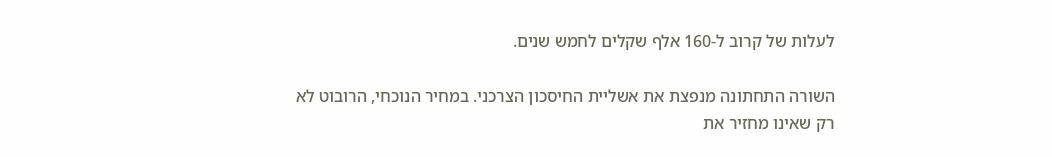לעלות של קרוב ל-160 אלף שקלים לחמש שנים.

השורה התחתונה מנפצת את אשליית החיסכון הצרכני. במחיר הנוכחי, הרובוט לא רק שאינו מחזיר את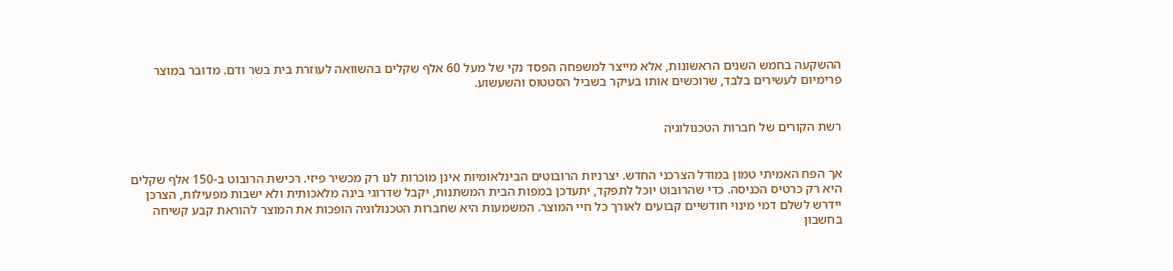ההשקעה בחמש השנים הראשונות, אלא מייצר למשפחה הפסד נקי של מעל 60 אלף שקלים בהשוואה לעוזרת בית בשר ודם. מדובר במוצר פרימיום לעשירים בלבד, שרוכשים אותו בעיקר בשביל הסטטוס והשעשוע.


רשת הקורים של חברות הטכנולוגיה


אך הפח האמיתי טמון במודל הצרכני החדש. יצרניות הרובוטים הבינלאומיות אינן מוכרות לנו רק מכשיר פיזי. רכישת הרובוט ב-150 אלף שקלים היא רק כרטיס הכניסה. כדי שהרובוט יוכל לתפקד, יתעדכן במפות הבית המשתנות, יקבל שדרוגי בינה מלאכותית ולא ישבות מפעילות, הצרכן יידרש לשלם דמי מינוי חודשיים קבועים לאורך כל חיי המוצר. המשמעות היא שחברות הטכנולוגיה הופכות את המוצר להוראת קבע קשיחה בחשבון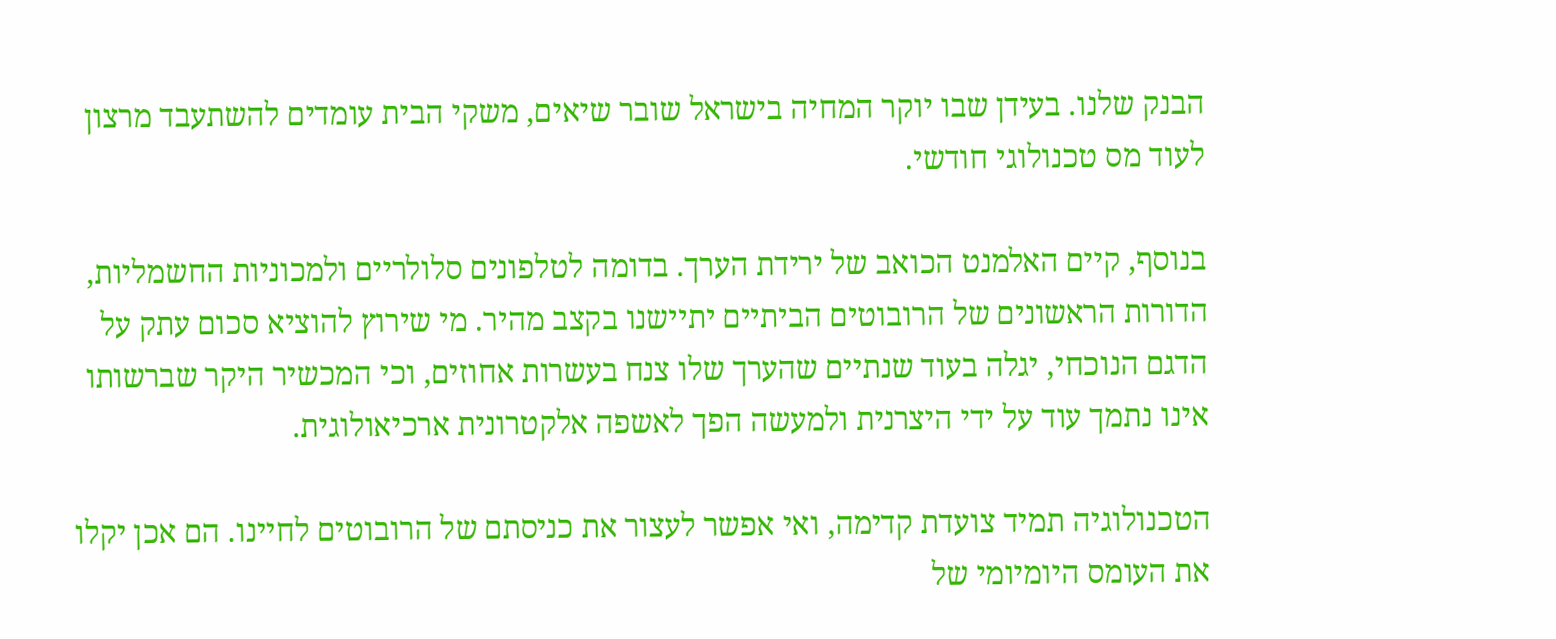הבנק שלנו. בעידן שבו יוקר המחיה בישראל שובר שיאים, משקי הבית עומדים להשתעבד מרצון לעוד מס טכנולוגי חודשי.

בנוסף, קיים האלמנט הכואב של ירידת הערך. בדומה לטלפונים סלולריים ולמכוניות החשמליות, הדורות הראשונים של הרובוטים הביתיים יתיישנו בקצב מהיר. מי שירוץ להוציא סכום עתק על הדגם הנוכחי, יגלה בעוד שנתיים שהערך שלו צנח בעשרות אחוזים, וכי המכשיר היקר שברשותו אינו נתמך עוד על ידי היצרנית ולמעשה הפך לאשפה אלקטרונית ארכיאולוגית.

הטכנולוגיה תמיד צועדת קדימה, ואי אפשר לעצור את כניסתם של הרובוטים לחיינו. הם אכן יקלו את העומס היומיומי של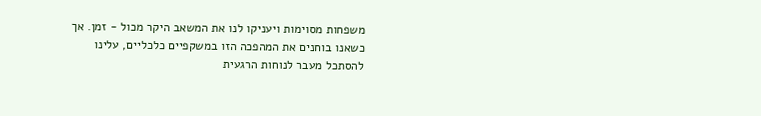משפחות מסוימות ויעניקו לנו את המשאב היקר מכול - זמן. אך כשאנו בוחנים את המהפכה הזו במשקפיים כלכליים, עלינו להסתכל מעבר לנוחות הרגעית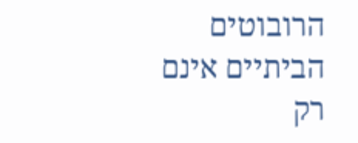הרובוטים הביתיים אינם רק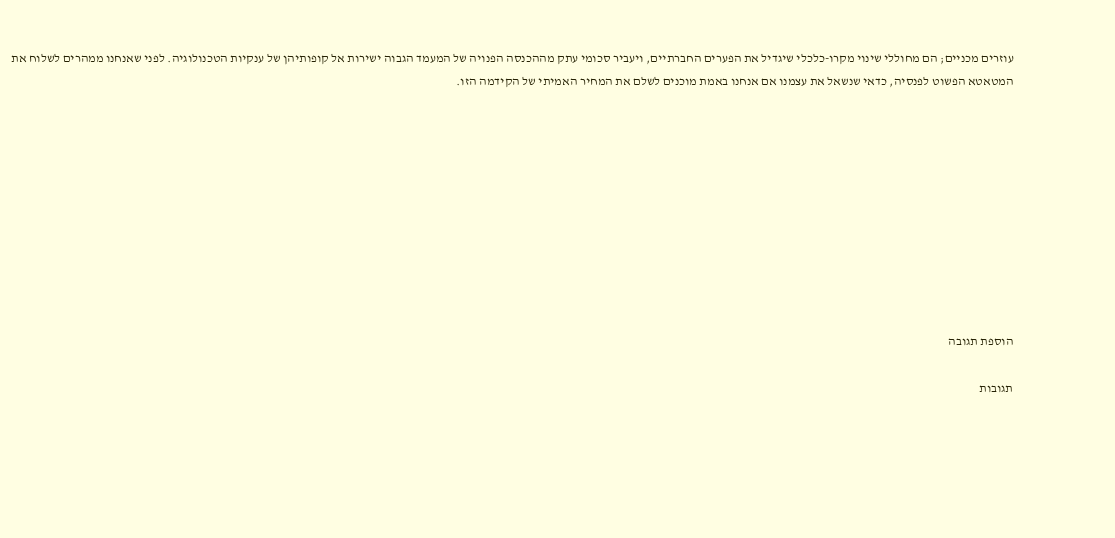עוזרים מכניים; הם מחוללי שינוי מקרו-כלכלי שיגדיל את הפערים החברתיים, ויעביר סכומי עתק מההכנסה הפנויה של המעמד הגבוה ישירות אל קופותיהן של ענקיות הטכנולוגיה. לפני שאנחנו ממהרים לשלוח את המטאטא הפשוט לפנסיה, כדאי שנשאל את עצמנו אם אנחנו באמת מוכנים לשלם את המחיר האמיתי של הקידמה הזו.










הוספת תגובה

תגובות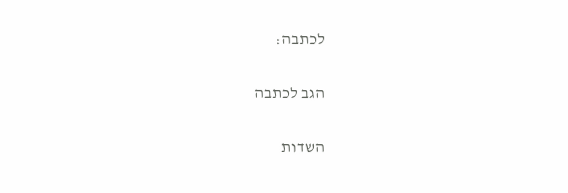לכתבה:

הגב לכתבה

השדות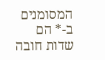המסומנים ב-* הם שדות חובה